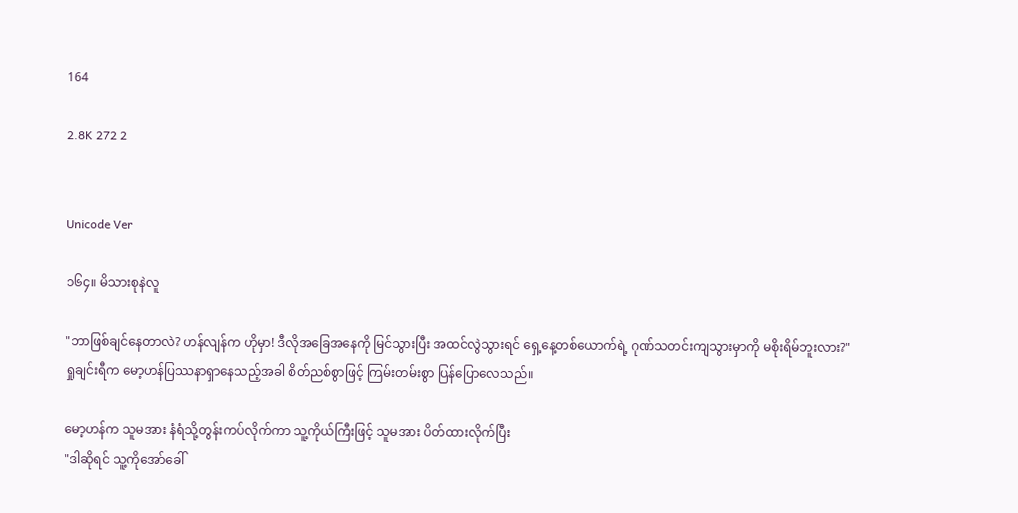164

2.8K 272 2


Unicode Ver

၁၆၄။ မိသားစုနဲလူ

"ဘာဖြစ်ချင်နေတာလဲ? ဟန်လျန်က ဟိုမှာ! ဒီလိုအခြေအနေကို မြင်သွားပြီး အထင်လွဲသွားရင် ရှေ့နေ့တစ်ယောက်ရဲ့ ဂုဏ်သတင်းကျသွားမှာကို မစိုးရိမ်ဘူးလား?"
ရှုချင်းရီက မော့ဟန်ပြဿနာရှာနေသည့်အခါ စိတ်ညစ်စွာဖြင့် ကြမ်းတမ်းစွာ ပြန်ပြောလေသည်။

မော့ဟန်က သူမအား နံရံသို့တွန်းကပ်လိုက်ကာ သူ့ကိုယ်ကြီးဖြင့် သူမအား ပိတ်ထားလိုက်ပြီး
"ဒါဆိုရင် သူ့ကိုအော်ခေါ်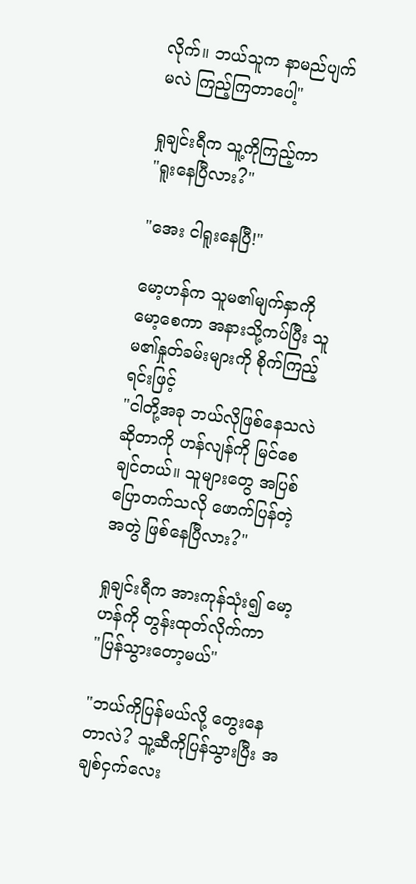လိုက်။ ဘယ်သူက နာမည်ပျက်မလဲ ကြည့်ကြတာပေါ့"

ရှုချင်းရီက သူ့ကိုကြည့်ကာ
"ရူးနေပြီလား?"

"အေး ငါရူးနေပြီ!"

မော့ဟန်က သူမ၏မျက်နှာကို မော့စေကာ အနားသို့ကပ်ပြီး သူမ၏နှုတ်ခမ်းများကို စိုက်ကြည့်ရင်းဖြင့်
"ငါတို့အခု ဘယ်လိုဖြစ်နေသလဲဆိုတာကို ဟန်လျန်ကို မြင်စေချင်တယ်။ သူများတွေ အပြစ်ပြောတက်သလို ဖောက်ပြန်တဲ့အတွဲ ဖြစ်နေပြီလား?"

ရှုချင်းရီက အားကုန်သုံး၍ မော့ဟန်ကို တွန်းထုတ်လိုက်ကာ
"ပြန်သွားတော့မယ်"

"ဘယ်ကိုပြန်မယ်လို့ တွေးနေတာလဲ? သူ့ဆီကိုပြန်သွားပြီး အချစ်ငှက်လေး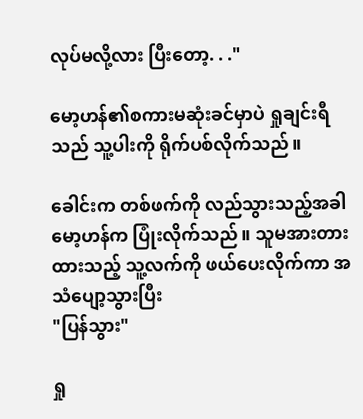လုပ်မလို့လား ပြီးတော့. . ."

မော့ဟန်၏စကားမဆုံးခင်မှာပဲ ရှုချင်းရီသည် သူ့ပါးကို ရိုက်ပစ်လိုက်သည်။

ခေါင်းက တစ်ဖက်ကို လည်သွားသည့်အခါ မော့ဟန်က ပြုံးလိုက်သည်။ သူမအားတားထားသည့် သူ့လက်ကို ဖယ်ပေးလိုက်ကာ အသံပျော့သွားပြီး
"ပြန်သွား"

ရှု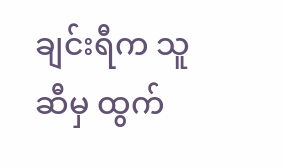ချင်းရီက သူဆီမှ ထွက်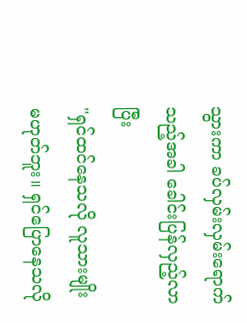သွားကာ ခပ်လှမ်းလှမ်းရောက်သည့်အခါ ခေါင်းပြန်လှည့်လာပြီး
"ရှင်ထင်နေသလို လူသားမျိုး မဟုတ်ဘူး။ ရှင်ပြောနေသလို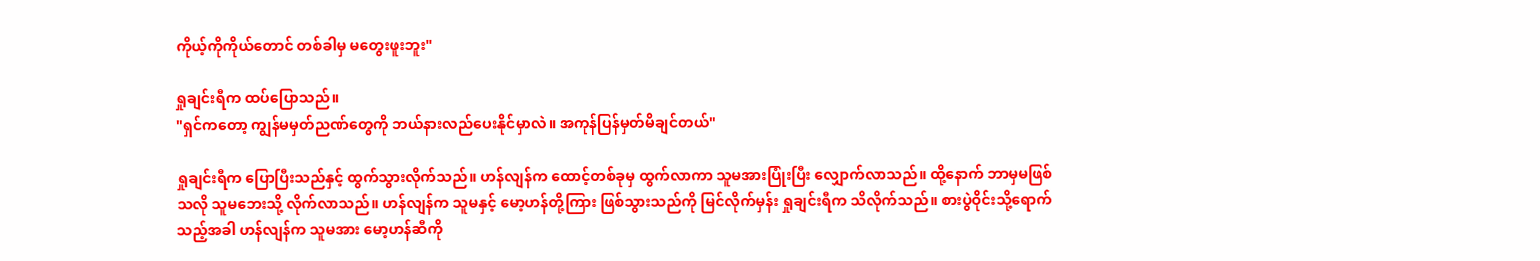ကိုယ့်ကိုကိုယ်တောင် တစ်ခါမှ မတွေးဖူးဘူး"

ရှုချင်းရီက ထပ်ပြောသည်။
"ရှင်ကတော့ ကျွန်မမှတ်ညဏ်တွေကို ဘယ်နားလည်ပေးနိုင်မှာလဲ။ အကုန်ပြန်မှတ်မိချင်တယ်"

ရှုချင်းရီက ပြောပြီးသည်နှင့် ထွက်သွားလိုက်သည်။ ဟန်လျန်က ထောင့်တစ်ခုမှ ထွက်လာကာ သူမအားပြုံးပြီး လျှောက်လာသည်။ ထို့နောက် ဘာမှမဖြစ်သလို သူမဘေးသို့ လိုက်လာသည်။ ဟန်လျန်က သူမနှင့် မော့ဟန်တို့ကြား ဖြစ်သွားသည်ကို မြင်လိုက်မှန်း ရှုချင်းရီက သိလိုက်သည်။ စားပွဲဝိုင်းသို့ရောက်သည့်အခါ ဟန်လျန်က သူမအား မော့ဟန်ဆီကို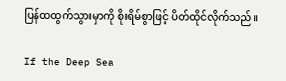ပြန်ထထွက်သွားမှာကို စိုးရိမ်စွာဖြင့် ပိတ်ထိုင်လိုက်သည်။

If the Deep Sea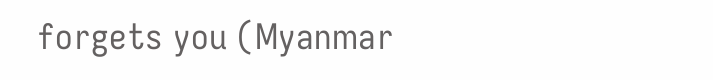forgets you (Myanmar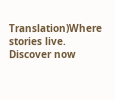Translation)Where stories live. Discover now